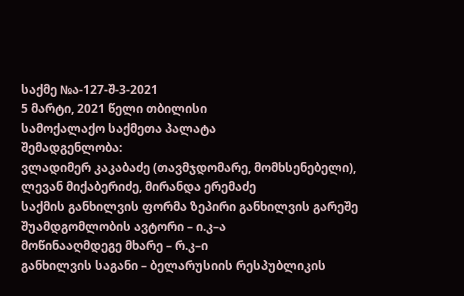საქმე №ა-127-შ-3-2021
5 მარტი, 2021 წელი თბილისი
სამოქალაქო საქმეთა პალატა
შემადგენლობა:
ვლადიმერ კაკაბაძე (თავმჯდომარე, მომხსენებელი),
ლევან მიქაბერიძე, მირანდა ერემაძე
საქმის განხილვის ფორმა ზეპირი განხილვის გარეშე
შუამდგომლობის ავტორი – ი.კ–ა
მოწინააღმდეგე მხარე – რ.კ–ი
განხილვის საგანი – ბელარუსიის რესპუბლიკის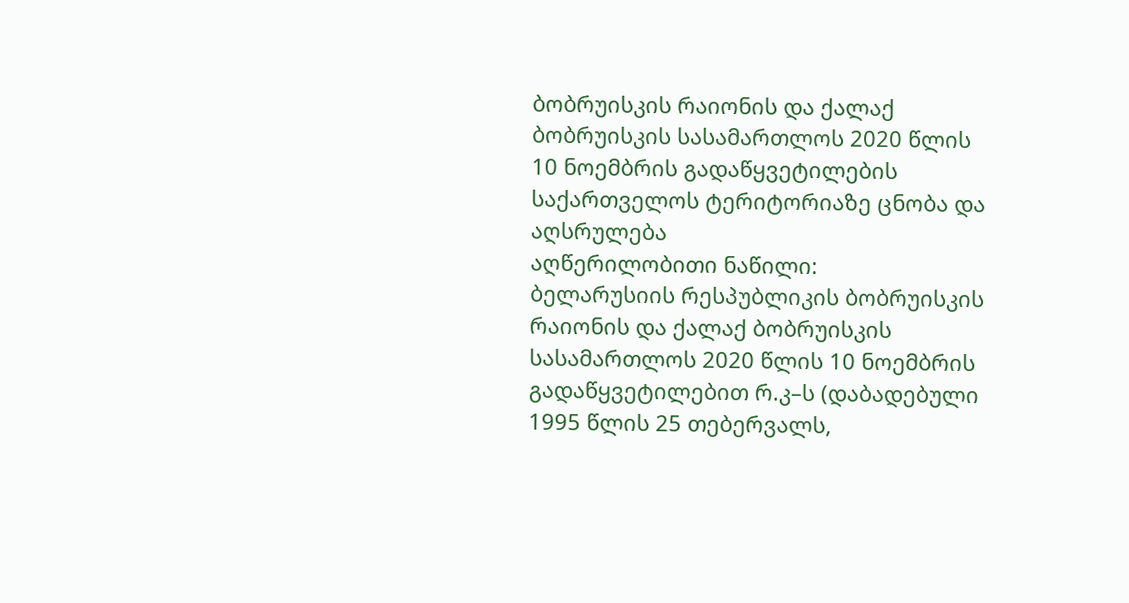ბობრუისკის რაიონის და ქალაქ ბობრუისკის სასამართლოს 2020 წლის 10 ნოემბრის გადაწყვეტილების საქართველოს ტერიტორიაზე ცნობა და აღსრულება
აღწერილობითი ნაწილი:
ბელარუსიის რესპუბლიკის ბობრუისკის რაიონის და ქალაქ ბობრუისკის სასამართლოს 2020 წლის 10 ნოემბრის გადაწყვეტილებით რ.კ–ს (დაბადებული 1995 წლის 25 თებერვალს,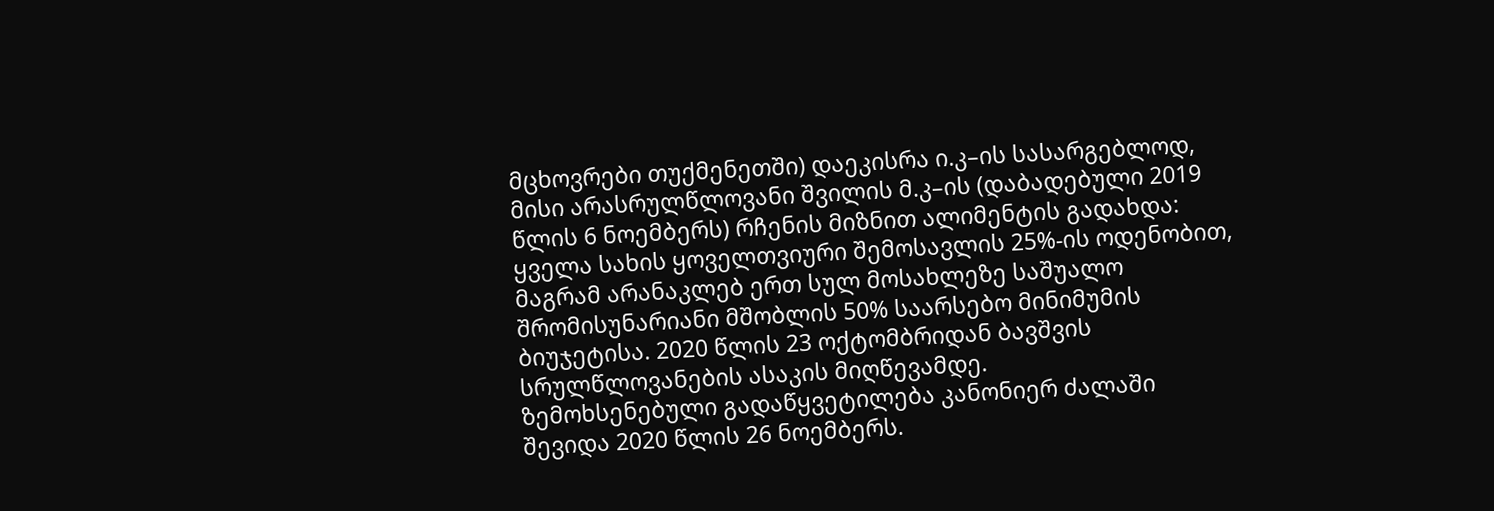მცხოვრები თუქმენეთში) დაეკისრა ი.კ–ის სასარგებლოდ, მისი არასრულწლოვანი შვილის მ.კ–ის (დაბადებული 2019 წლის 6 ნოემბერს) რჩენის მიზნით ალიმენტის გადახდა: ყველა სახის ყოველთვიური შემოსავლის 25%-ის ოდენობით, მაგრამ არანაკლებ ერთ სულ მოსახლეზე საშუალო შრომისუნარიანი მშობლის 50% საარსებო მინიმუმის ბიუჯეტისა. 2020 წლის 23 ოქტომბრიდან ბავშვის სრულწლოვანების ასაკის მიღწევამდე.
ზემოხსენებული გადაწყვეტილება კანონიერ ძალაში შევიდა 2020 წლის 26 ნოემბერს.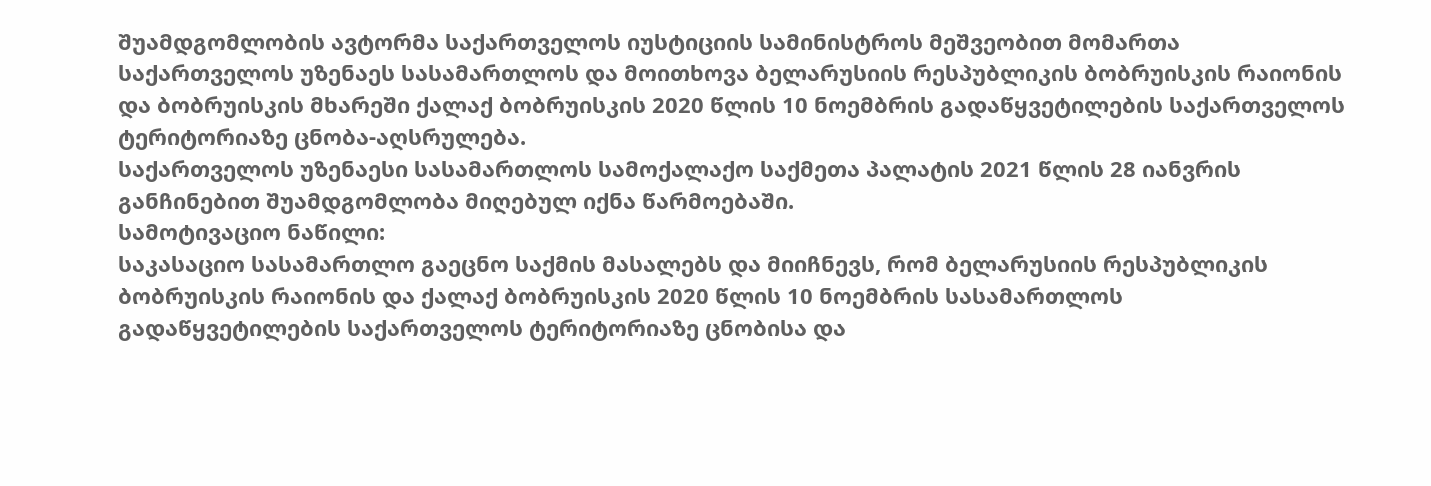შუამდგომლობის ავტორმა საქართველოს იუსტიციის სამინისტროს მეშვეობით მომართა საქართველოს უზენაეს სასამართლოს და მოითხოვა ბელარუსიის რესპუბლიკის ბობრუისკის რაიონის და ბობრუისკის მხარეში ქალაქ ბობრუისკის 2020 წლის 10 ნოემბრის გადაწყვეტილების საქართველოს ტერიტორიაზე ცნობა-აღსრულება.
საქართველოს უზენაესი სასამართლოს სამოქალაქო საქმეთა პალატის 2021 წლის 28 იანვრის განჩინებით შუამდგომლობა მიღებულ იქნა წარმოებაში.
სამოტივაციო ნაწილი:
საკასაციო სასამართლო გაეცნო საქმის მასალებს და მიიჩნევს, რომ ბელარუსიის რესპუბლიკის ბობრუისკის რაიონის და ქალაქ ბობრუისკის 2020 წლის 10 ნოემბრის სასამართლოს გადაწყვეტილების საქართველოს ტერიტორიაზე ცნობისა და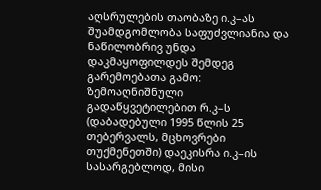აღსრულების თაობაზე ი.კ–ას შუამდგომლობა საფუძვლიანია და ნაწილობრივ უნდა დაკმაყოფილდეს შემდეგ გარემოებათა გამო:
ზემოაღნიშნული გადაწყვეტილებით რ.კ–ს (დაბადებული 1995 წლის 25 თებერვალს, მცხოვრები თუქმენეთში) დაეკისრა ი.კ–ის სასარგებლოდ, მისი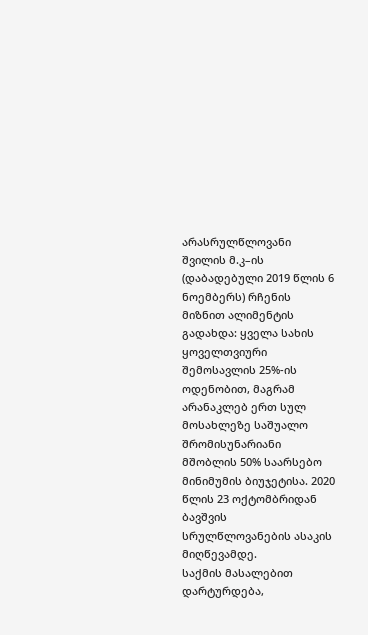არასრულწლოვანი შვილის მ.კ–ის (დაბადებული 2019 წლის 6 ნოემბერს) რჩენის მიზნით ალიმენტის გადახდა: ყველა სახის ყოველთვიური შემოსავლის 25%-ის ოდენობით, მაგრამ არანაკლებ ერთ სულ მოსახლეზე საშუალო შრომისუნარიანი მშობლის 50% საარსებო მინიმუმის ბიუჯეტისა. 2020 წლის 23 ოქტომბრიდან ბავშვის სრულწლოვანების ასაკის მიღწევამდე.
საქმის მასალებით დარტურდება,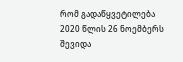რომ გადაწყვეტილება 2020 წლის 26 ნოემბერს შევიდა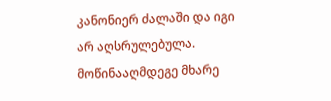კანონიერ ძალაში და იგი არ აღსრულებულა. მოწინააღმდეგე მხარე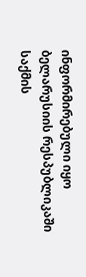ინფორმირებული იყო ბელარუსიის რესპუბლიკაში საქმის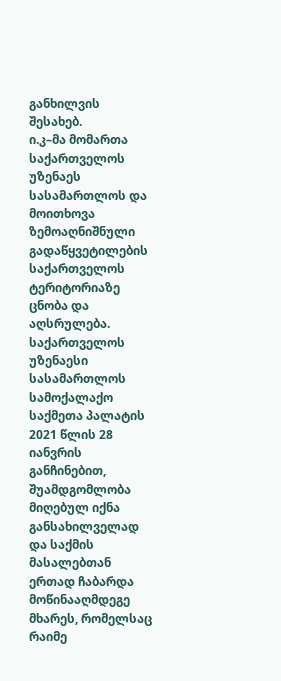განხილვის შესახებ.
ი.კ–მა მომართა საქართველოს უზენაეს სასამართლოს და მოითხოვა ზემოაღნიშნული გადაწყვეტილების საქართველოს ტერიტორიაზე ცნობა და აღსრულება.
საქართველოს უზენაესი სასამართლოს სამოქალაქო საქმეთა პალატის 2021 წლის 28 იანვრის განჩინებით, შუამდგომლობა მიღებულ იქნა განსახილველად და საქმის მასალებთან ერთად ჩაბარდა მოწინააღმდეგე მხარეს, რომელსაც რაიმე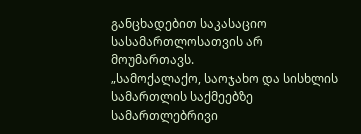განცხადებით საკასაციო სასამართლოსათვის არ მოუმართავს.
„სამოქალაქო, საოჯახო და სისხლის სამართლის საქმეებზე სამართლებრივი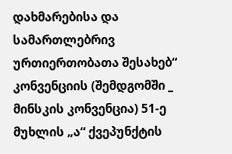დახმარებისა და სამართლებრივ ურთიერთობათა შესახებ“ კონვენციის (შემდგომში _ მინსკის კონვენცია) 51-ე მუხლის „ა“ ქვეპუნქტის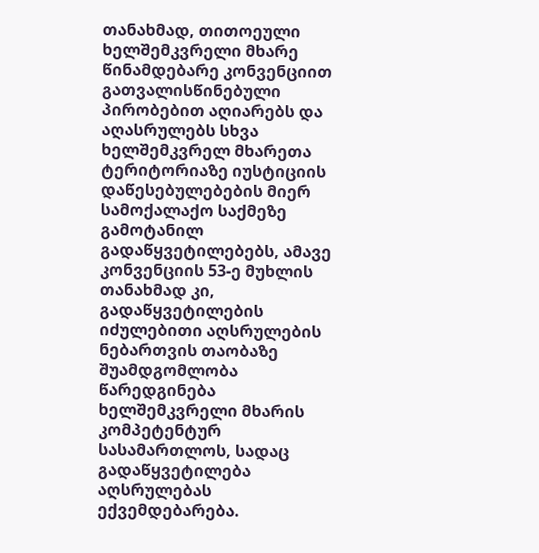თანახმად, თითოეული ხელშემკვრელი მხარე წინამდებარე კონვენციით გათვალისწინებული პირობებით აღიარებს და აღასრულებს სხვა ხელშემკვრელ მხარეთა ტერიტორიაზე იუსტიციის დაწესებულებების მიერ სამოქალაქო საქმეზე გამოტანილ გადაწყვეტილებებს, ამავე კონვენციის 53-ე მუხლის თანახმად კი, გადაწყვეტილების იძულებითი აღსრულების ნებართვის თაობაზე შუამდგომლობა წარედგინება ხელშემკვრელი მხარის კომპეტენტურ სასამართლოს, სადაც გადაწყვეტილება აღსრულებას ექვემდებარება.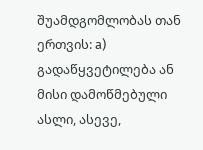შუამდგომლობას თან ერთვის: а) გადაწყვეტილება ან მისი დამოწმებული ასლი, ასევე,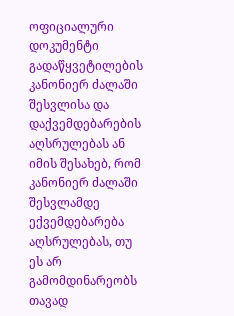ოფიციალური დოკუმენტი გადაწყვეტილების კანონიერ ძალაში შესვლისა და დაქვემდებარების აღსრულებას ან იმის შესახებ, რომ კანონიერ ძალაში შესვლამდე ექვემდებარება აღსრულებას, თუ ეს არ გამომდინარეობს თავად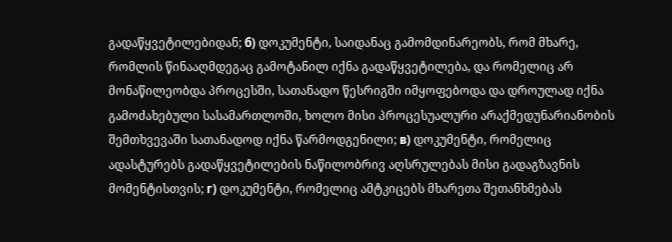გადაწყვეტილებიდან; б) დოკუმენტი, საიდანაც გამომდინარეობს, რომ მხარე, რომლის წინააღმდეგაც გამოტანილ იქნა გადაწყვეტილება, და რომელიც არ მონაწილეობდა პროცესში, სათანადო წესრიგში იმყოფებოდა და დროულად იქნა გამოძახებული სასამართლოში, ხოლო მისი პროცესუალური არაქმედუნარიანობის შემთხვევაში სათანადოდ იქნა წარმოდგენილი; в) დოკუმენტი, რომელიც ადასტურებს გადაწყვეტილების ნაწილობრივ აღსრულებას მისი გადაგზავნის მომენტისთვის; г) დოკუმენტი, რომელიც ამტკიცებს მხარეთა შეთანხმებას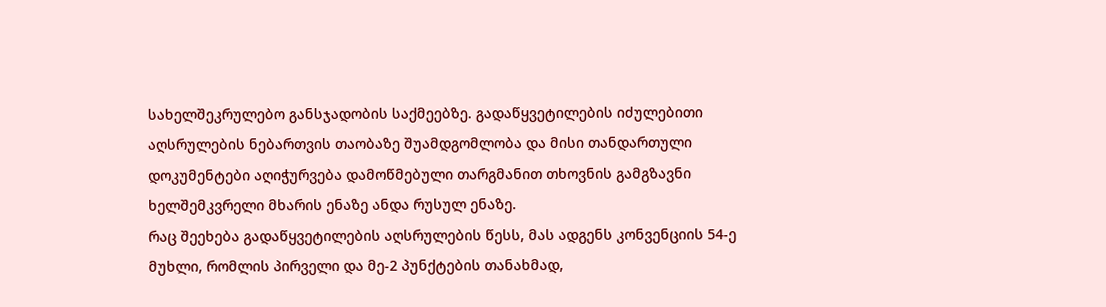სახელშეკრულებო განსჯადობის საქმეებზე. გადაწყვეტილების იძულებითი აღსრულების ნებართვის თაობაზე შუამდგომლობა და მისი თანდართული დოკუმენტები აღიჭურვება დამოწმებული თარგმანით თხოვნის გამგზავნი ხელშემკვრელი მხარის ენაზე ანდა რუსულ ენაზე.
რაც შეეხება გადაწყვეტილების აღსრულების წესს, მას ადგენს კონვენციის 54-ე მუხლი, რომლის პირველი და მე-2 პუნქტების თანახმად,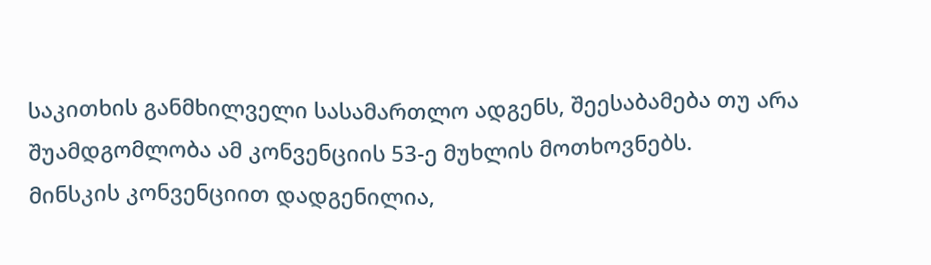საკითხის განმხილველი სასამართლო ადგენს, შეესაბამება თუ არა შუამდგომლობა ამ კონვენციის 53-ე მუხლის მოთხოვნებს.
მინსკის კონვენციით დადგენილია,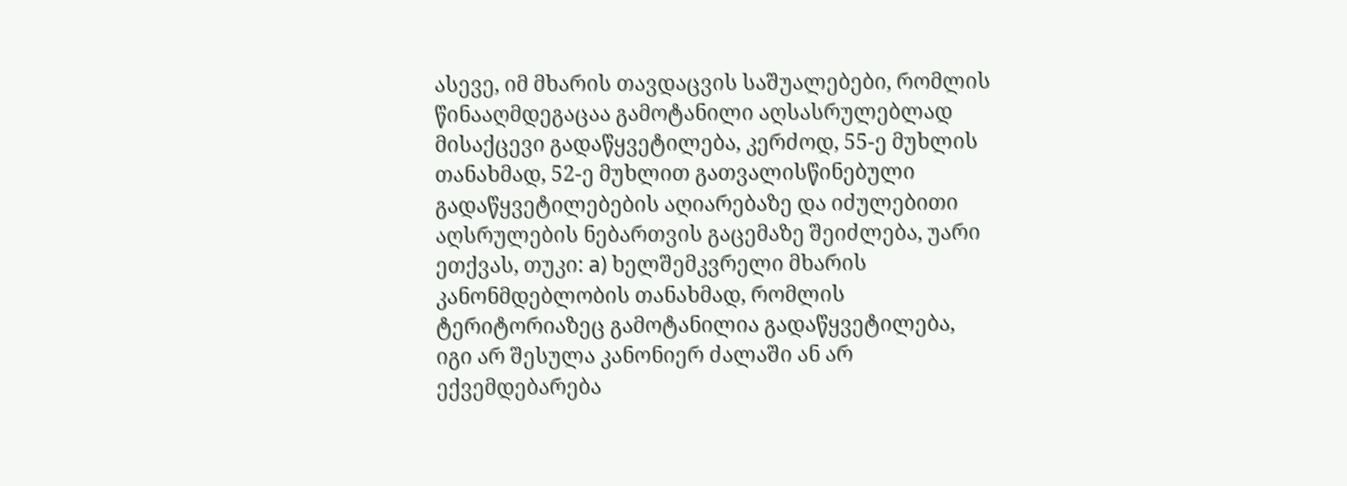ასევე, იმ მხარის თავდაცვის საშუალებები, რომლის წინააღმდეგაცაა გამოტანილი აღსასრულებლად მისაქცევი გადაწყვეტილება, კერძოდ, 55-ე მუხლის თანახმად, 52-ე მუხლით გათვალისწინებული გადაწყვეტილებების აღიარებაზე და იძულებითი აღსრულების ნებართვის გაცემაზე შეიძლება, უარი ეთქვას, თუკი: а) ხელშემკვრელი მხარის კანონმდებლობის თანახმად, რომლის ტერიტორიაზეც გამოტანილია გადაწყვეტილება, იგი არ შესულა კანონიერ ძალაში ან არ ექვემდებარება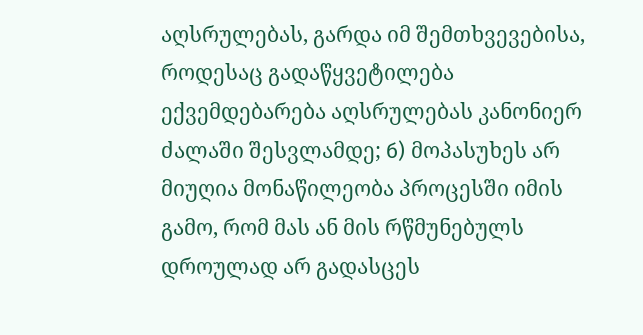აღსრულებას, გარდა იმ შემთხვევებისა, როდესაც გადაწყვეტილება ექვემდებარება აღსრულებას კანონიერ ძალაში შესვლამდე; б) მოპასუხეს არ მიუღია მონაწილეობა პროცესში იმის გამო, რომ მას ან მის რწმუნებულს დროულად არ გადასცეს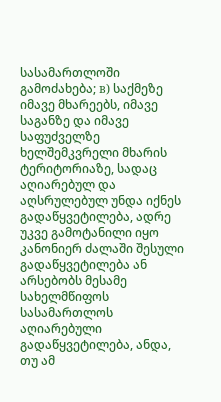სასამართლოში გამოძახება; в) საქმეზე იმავე მხარეებს, იმავე საგანზე და იმავე საფუძველზე ხელშემკვრელი მხარის ტერიტორიაზე, სადაც აღიარებულ და აღსრულებულ უნდა იქნეს გადაწყვეტილება, ადრე უკვე გამოტანილი იყო კანონიერ ძალაში შესული გადაწყვეტილება ან არსებობს მესამე სახელმწიფოს სასამართლოს აღიარებული გადაწყვეტილება, ანდა, თუ ამ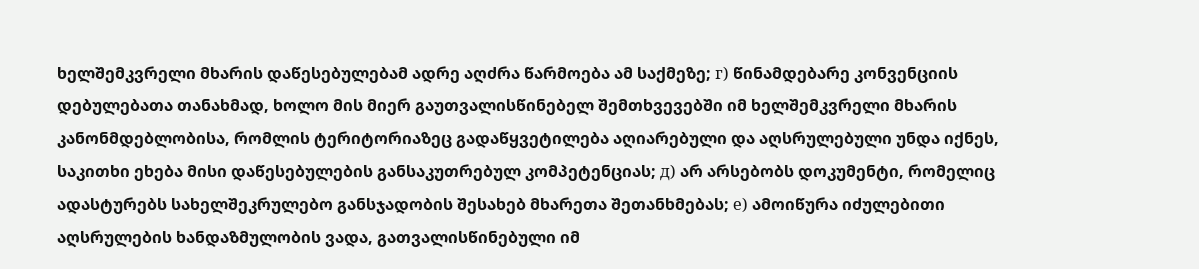ხელშემკვრელი მხარის დაწესებულებამ ადრე აღძრა წარმოება ამ საქმეზე; г) წინამდებარე კონვენციის დებულებათა თანახმად, ხოლო მის მიერ გაუთვალისწინებელ შემთხვევებში იმ ხელშემკვრელი მხარის კანონმდებლობისა, რომლის ტერიტორიაზეც გადაწყვეტილება აღიარებული და აღსრულებული უნდა იქნეს, საკითხი ეხება მისი დაწესებულების განსაკუთრებულ კომპეტენციას; д) არ არსებობს დოკუმენტი, რომელიც ადასტურებს სახელშეკრულებო განსჯადობის შესახებ მხარეთა შეთანხმებას; е) ამოიწურა იძულებითი აღსრულების ხანდაზმულობის ვადა, გათვალისწინებული იმ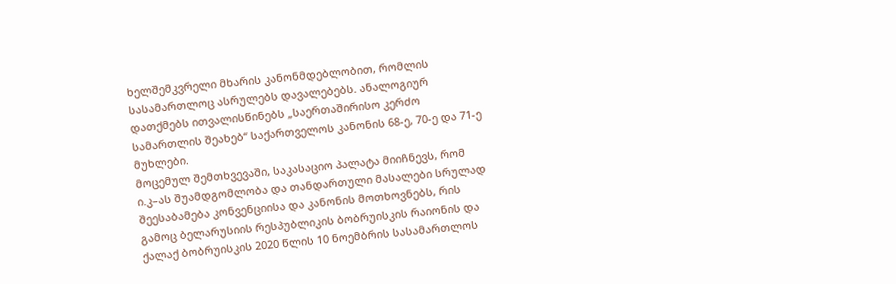ხელშემკვრელი მხარის კანონმდებლობით, რომლის სასამართლოც ასრულებს დავალებებს. ანალოგიურ დათქმებს ითვალისწინებს „საერთაშირისო კერძო სამართლის შეახებ“ საქართველოს კანონის 68-ე, 70-ე და 71-ე მუხლები.
მოცემულ შემთხვევაში, საკასაციო პალატა მიიჩნევს, რომ ი.კ–ას შუამდგომლობა და თანდართული მასალები სრულად შეესაბამება კონვენციისა და კანონის მოთხოვნებს, რის გამოც ბელარუსიის რესპუბლიკის ბობრუისკის რაიონის და ქალაქ ბობრუისკის 2020 წლის 10 ნოემბრის სასამართლოს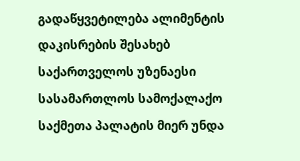გადაწყვეტილება ალიმენტის დაკისრების შესახებ საქართველოს უზენაესი სასამართლოს სამოქალაქო საქმეთა პალატის მიერ უნდა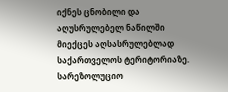იქნეს ცნობილი და აღუსრულებელ ნაწილში მიექცეს აღსასრულებლად საქართველოს ტერიტორიაზე.
სარეზოლუციო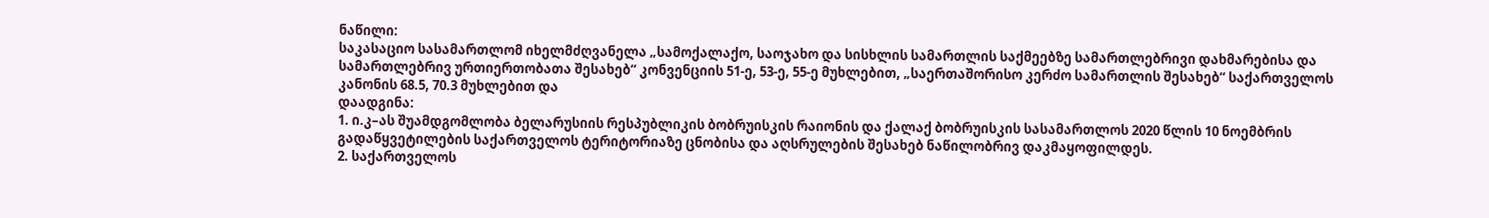ნაწილი:
საკასაციო სასამართლომ იხელმძღვანელა „სამოქალაქო, საოჯახო და სისხლის სამართლის საქმეებზე სამართლებრივი დახმარებისა და სამართლებრივ ურთიერთობათა შესახებ“ კონვენციის 51-ე, 53-ე, 55-ე მუხლებით, „საერთაშორისო კერძო სამართლის შესახებ“ საქართველოს კანონის 68.5, 70.3 მუხლებით და
დაადგინა:
1. ი.კ–ას შუამდგომლობა ბელარუსიის რესპუბლიკის ბობრუისკის რაიონის და ქალაქ ბობრუისკის სასამართლოს 2020 წლის 10 ნოემბრის გადაწყვეტილების საქართველოს ტერიტორიაზე ცნობისა და აღსრულების შესახებ ნაწილობრივ დაკმაყოფილდეს.
2. საქართველოს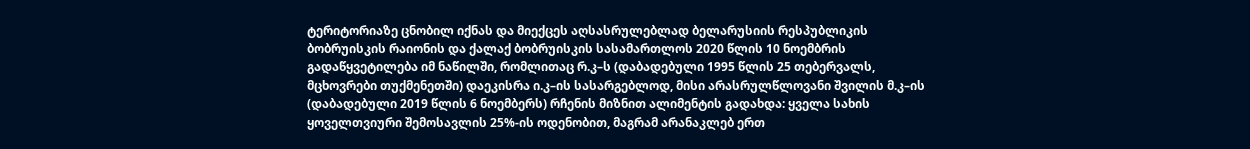ტერიტორიაზე ცნობილ იქნას და მიექცეს აღსასრულებლად ბელარუსიის რესპუბლიკის ბობრუისკის რაიონის და ქალაქ ბობრუისკის სასამართლოს 2020 წლის 10 ნოემბრის გადაწყვეტილება იმ ნაწილში, რომლითაც რ.კ–ს (დაბადებული 1995 წლის 25 თებერვალს, მცხოვრები თუქმენეთში) დაეკისრა ი.კ–ის სასარგებლოდ, მისი არასრულწლოვანი შვილის მ.კ–ის (დაბადებული 2019 წლის 6 ნოემბერს) რჩენის მიზნით ალიმენტის გადახდა: ყველა სახის ყოველთვიური შემოსავლის 25%-ის ოდენობით, მაგრამ არანაკლებ ერთ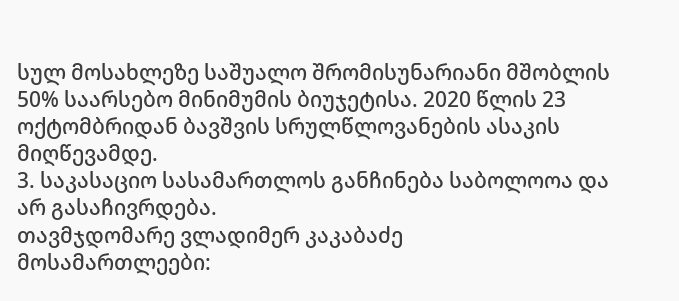სულ მოსახლეზე საშუალო შრომისუნარიანი მშობლის 50% საარსებო მინიმუმის ბიუჯეტისა. 2020 წლის 23 ოქტომბრიდან ბავშვის სრულწლოვანების ასაკის მიღწევამდე.
3. საკასაციო სასამართლოს განჩინება საბოლოოა და არ გასაჩივრდება.
თავმჯდომარე ვლადიმერ კაკაბაძე
მოსამართლეები: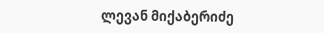ლევან მიქაბერიძე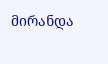მირანდა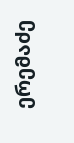ერემაძე